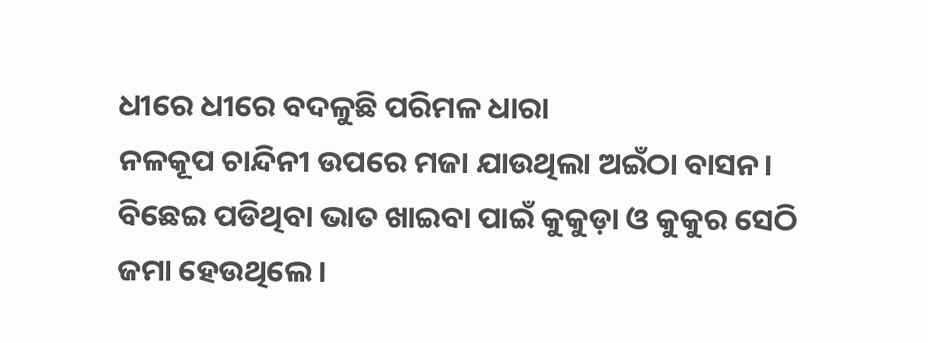ଧୀରେ ଧୀରେ ବଦଳୁଛି ପରିମଳ ଧାରା
ନଳକୂପ ଚାନ୍ଦିନୀ ଉପରେ ମଜା ଯାଉଥିଲା ଅଇଁଠା ବାସନ। ବିଛେଇ ପଡିଥିବା ଭାତ ଖାଇବା ପାଇଁ କୁକୁଡ଼ା ଓ କୁକୁର ସେଠି ଜମା ହେଉଥିଲେ।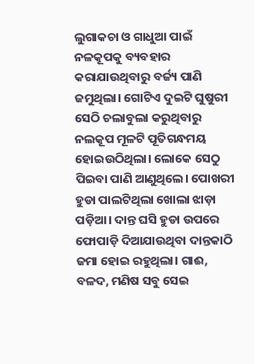ଲୁଗାକଚା ଓ ଗାଧୁଆ ପାଇଁ ନଳକୂପକୁ ବ୍ୟବହାର କରାଯାଉଥିବାରୁ ବର୍ଜ୍ୟ ପାଣି ଜମୁଥିଲା। ଗୋଟିଏ ଦୁଇଟି ଘୁଷୁରୀ ସେଠି ଚଲାବୁଲା କରୁଥିବାରୁ ନଲକୂପ ମୂଳଟି ପୂତିଗନ୍ଧମୟ ହୋଇଉଠିଥିଲା। ଲୋକେ ସେଠୁ ପିଇବା ପାଣି ଆଣୁଥିଲେ। ପୋଖରୀ ହୁଡା ପାଲଟିଥିଲା ଖୋଲା ଝାଡ଼ା ପଡ଼ିଆ। ଦାନ୍ତ ଘସି ହୁଡା ଉପରେ ଫୋପାଡ଼ି ଦିଆଯାଉଥିବା ଦାନ୍ତକାଠି ଜମା ହୋଇ ରହୁଥିଲା। ଗାଈ, ବଳଦ, ମଣିଷ ସବୁ ସେଇ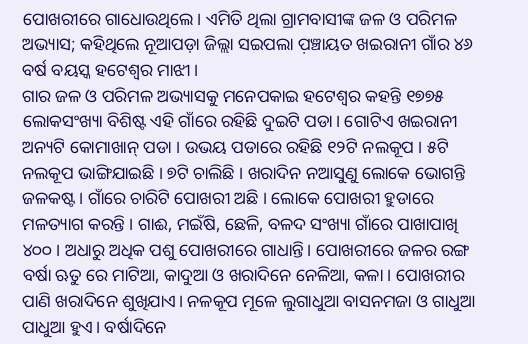ପୋଖରୀରେ ଗାଧୋଉଥିଲେ। ଏମିତି ଥିଲା ଗ୍ରାମବାସୀଙ୍କ ଜଳ ଓ ପରିମଳ ଅଭ୍ୟାସ; କହିଥିଲେ ନୂଆପଡ଼ା ଜିଲ୍ଲା ସଇପଲା ପ଼ଞ୍ଚାୟତ ଖଇରାନୀ ଗାଁର ୪୬ ବର୍ଷ ବୟସ୍କ ହଟେଶ୍ୱର ମାଝୀ।
ଗାର ଜଳ ଓ ପରିମଳ ଅଭ୍ୟାସକୁ ମନେପକାଇ ହଟେଶ୍ୱର କହନ୍ତି ୧୭୭୫ ଲୋକସଂଖ୍ୟା ବିଶିଷ୍ଟ ଏହି ଗାଁରେ ରହିଛି ଦୁଇଟି ପଡା। ଗୋଟିଏ ଖଇରାନୀ ଅନ୍ୟଟି କୋମାଖାନ୍ ପଡା । ଉଭୟ ପଡାରେ ରହିଛି ୧୨ଟି ନଲକୂପ । ୫ଟି ନଲକୂପ ଭାଙ୍ଗିଯାଇଛି । ୭ଟି ଚାଲିଛି । ଖରାଦିନ ନଆସୁଣୁ ଲୋକେ ଭୋଗନ୍ତି ଜଳକଷ୍ଟ। ଗାଁରେ ଚାରିଟି ପୋଖରୀ ଅଛି । ଲୋକେ ପୋଖରୀ ହୁଡାରେ ମଳତ୍ୟାଗ କରନ୍ତି । ଗାଈ, ମଇଁଷି, ଛେଳି, ବଳଦ ସଂଖ୍ୟା ଗାଁରେ ପାଖାପାଖି ୪୦୦। ଅଧାରୁ ଅଧିକ ପଶୁ ପୋଖରୀରେ ଗାଧାନ୍ତି। ପୋଖରୀରେ ଜଳର ରଙ୍ଗ ବର୍ଷା ଋତୁ ରେ ମାଟିଆ, କାଦୁଆ ଓ ଖରାଦିନେ ନେଳିଆ, କଳା । ପୋଖରୀର ପାଣି ଖରାଦିନେ ଶୁଖିଯାଏ। ନଳକୂପ ମୂଳେ ଲୁଗାଧୁଆ ବାସନମଜା ଓ ଗାଧୁଆ ପାଧୁଆ ହୁଏ। ବର୍ଷାଦିନେ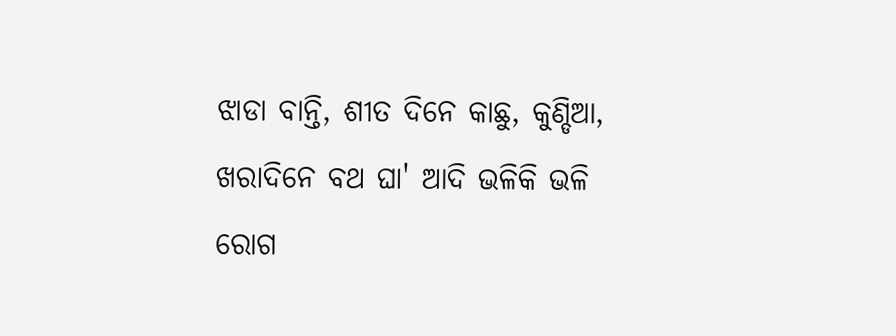ଝାଡା ବାନ୍ତି, ଶୀତ ଦିନେ କାଛୁ, କୁଣ୍ଡିଆ, ଖରାଦିନେ ବଥ ଘା' ଆଦି ଭଳିକି ଭଳି ରୋଗ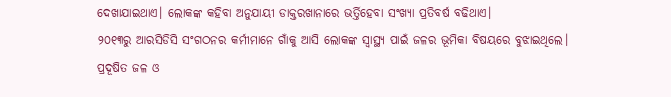ଦେଖାଯାଇଥାଏ। ଲୋକଙ୍କ କହିବା ଅନୁଯାୟୀ ଡାକ୍ତରଖାନାରେ ଭର୍ତ୍ତିହେବା ସଂଖ୍ୟା ପ୍ରତିବର୍ଷ ବଢିଥାଏ।
୨୦୧୩ରୁ ଆରସିଡିସି ସଂଗଠନର କର୍ମୀମାନେ ଗାଁକୁ ଆସି ଲୋକଙ୍କ ସ୍ୱାସ୍ଥ୍ୟ ପାଇଁ ଜଳର ଭୂମିକା ବିଷୟରେ ବୁଝାଇଥିଲେ। ପ୍ରଦୂଷିତ ଜଳ ଓ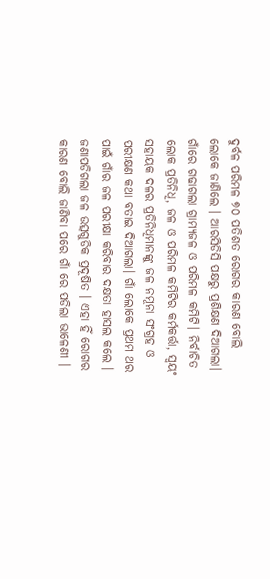ଦୁର୍ବଳ ପରିମଳ ୭୦ ପତିଶତ ରୋଗର କାରଣ ବୋଲି ଲୋକେ ଜାଣିଲେ । ଆରସିଡିସି ପକ୍ଷରୁ ପ୍ରଶିକ୍ଷଣ ଦିଆଗଲା। ଗାଁରେ ଗଢାଗଲା ଗ୍ରାମ୍ୟଜଳ ଓ ପରିମଳ କମିଟି। ନିର୍ବାଚିତ ଲୋକ ପ୍ରତିନିଧି, ଜଳ ଓ ପରିମଳ କମିଟିର କର୍ମକର୍ତ୍ତା, ସ୍ୱୟଂ ସହାୟକ ଦଳର ପ୍ରତିନିଧିମାନଙ୍କୁ ଜଳ ନମୂନା ସଂଗ୍ରହ ଓ ପରୀକ୍ଷଣ କଥା ବତାଇ ଦିଆଗଲା। ଗାଁ ଲୋକେ ପ୍ରଥମ ଥର ପାଇଁ ଗାଁର ଜଳ ପରୀକ୍ଷା କରିବାର ଦକ୍ଷତା ହାସଲ କଲେ । ଜଣାପଡିଗଲା ଜଳ ଉତ୍ସଗୁଡିକ ପ୍ରଦୂଷିତ । ଏହା ହିଁ ରୋଗର କାରଣ ବୋଲି ଜାଣିବା ପରେ ଗାଁ ରେ ପଡିଲା ଭାଳେଣୀ ।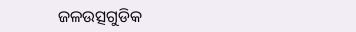ଜଳଉତ୍ସଗୁଡିକ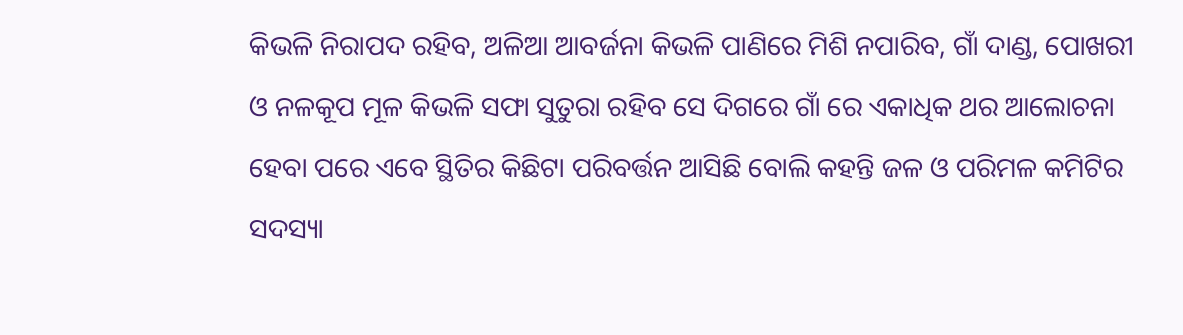କିଭଳି ନିରାପଦ ରହିବ, ଅଳିଆ ଆବର୍ଜନା କିଭଳି ପାଣିରେ ମିଶି ନପାରିବ, ଗାଁ ଦାଣ୍ଡ, ପୋଖରୀ ଓ ନଳକୂପ ମୂଳ କିଭଳି ସଫା ସୁତୁରା ରହିବ ସେ ଦିଗରେ ଗାଁ ରେ ଏକାଧିକ ଥର ଆଲୋଚନା ହେବା ପରେ ଏବେ ସ୍ଥିତିର କିଛିଟା ପରିବର୍ତ୍ତନ ଆସିଛି ବୋଲି କହନ୍ତି ଜଳ ଓ ପରିମଳ କମିଟିର ସଦସ୍ୟା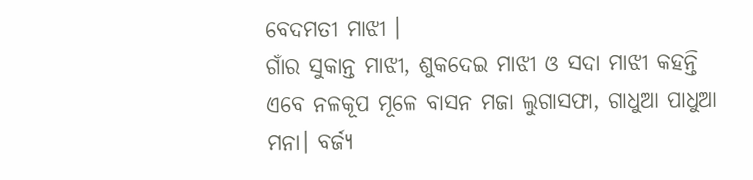ବେଦମତୀ ମାଝୀ ।
ଗାଁର ସୁକାନ୍ତ ମାଝୀ, ଶୁକଦେଇ ମାଝୀ ଓ ସଦା ମାଝୀ କହନ୍ତି ଏବେ ନଳକୂପ ମୂଳେ ବାସନ ମଜା ଲୁଗାସଫା, ଗାଧୁଆ ପାଧୁଆ ମନା। ବର୍ଜ୍ୟ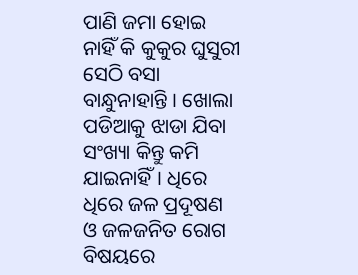ପାଣି ଜମା ହୋଇ ନାହିଁ କି କୁକୁର ଘୁସୁରୀ ସେଠି ବସା ବାନ୍ଧୁନାହାନ୍ତି । ଖୋଲା ପଡିଆକୁ ଝାଡା ଯିବା ସଂଖ୍ୟା କିନ୍ତୁ କମି ଯାଇନାହିଁ। ଧିରେ ଧିରେ ଜଳ ପ୍ରଦୂଷଣ ଓ ଜଳଜନିତ ରୋଗ ବିଷୟରେ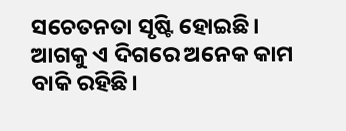ସଚେତନତା ସୃଷ୍ଟି ହୋଇଛି। ଆଗକୁ ଏ ଦିଗରେ ଅନେକ କାମ ବାକି ରହିଛି।